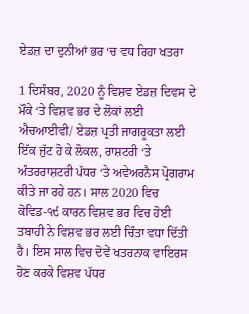ਏਡਜ਼ ਦਾ ਦੁਨੀਆਂ ਭਰ ‘ਚ ਵਧ ਰਿਹਾ ਖਤਰਾ

1 ਦਿਸੰਬਰ, 2020 ਨੂੰ ਵਿਸ਼ਵ ਏਡਜ਼ ਦਿਵਸ ਦੇ ਮੌਕੇ ‘ਤੇ ਵਿਸ਼ਵ ਭਰ ਦੇ ਲੋਕਾਂ ਲਈ ਐਚਆਈਵੀ/ ਏਡਜ਼ ਪ੍ਰਤੀ ਜਾਗਰੂਕਤਾ ਲਈ ਇੱਕ ਜੁੱਟ ਹੋ ਕੇ ਲੋਕਲ, ਰਾਸ਼ਟਰੀ ‘ਤੇ ਅੰਤਰਰਾਸ਼ਟਰੀ ਪੱਧਰ ‘ਤੇ ਅਵੇਅਰਨੈਸ ਪ੍ਰੋਗਰਾਮ ਕੀਤੇ ਜਾ ਰਹੇ ਹਨ। ਸਾਲ 2020 ਵਿਚ ਕੋਵਿਡ-੧੯ ਕਾਰਨ ਵਿਸ਼ਵ ਭਰ ਵਿਚ ਹੋਈ ਤਬਾਹੀ ਨੇ ਵਿਸ਼ਵ ਭਰ ਲਈ ਚਿੰਤਾ ਵਧਾ ਦਿੱਤੀ ਹੈ। ਇਸ ਸਾਲ ਵਿਚ ਦੋਵੇਂ ਖਤਰਨਾਕ ਵਾਇਰਸ ਹੋਣ ਕਰਕੇ ਵਿਸ਼ਵ ਪੱਧਰ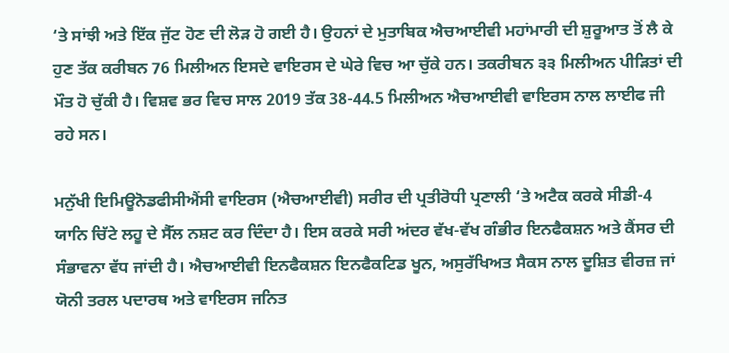‘ਤੇ ਸਾਂਝੀ ਅਤੇ ਇੱਕ ਜੁੱਟ ਹੋਣ ਦੀ ਲੋੜ ਹੋ ਗਈ ਹੈ। ਉਹਨਾਂ ਦੇ ਮੁਤਾਬਿਕ ਐਚਆਈਵੀ ਮਹਾਂਮਾਰੀ ਦੀ ਸ਼ੁਰੂਆਤ ਤੋਂ ਲੈ ਕੇ ਹੁਣ ਤੱਕ ਕਰੀਬਨ 76 ਮਿਲੀਅਨ ਇਸਦੇ ਵਾਇਰਸ ਦੇ ਘੇਰੇ ਵਿਚ ਆ ਚੁੱਕੇ ਹਨ। ਤਕਰੀਬਨ ੩੩ ਮਿਲੀਅਨ ਪੀੜਿਤਾਂ ਦੀ ਮੌਤ ਹੋ ਚੁੱਕੀ ਹੈ। ਵਿਸ਼ਵ ਭਰ ਵਿਚ ਸਾਲ 2019 ਤੱਕ 38-44.5 ਮਿਲੀਅਨ ਐਚਆਈਵੀ ਵਾਇਰਸ ਨਾਲ ਲਾਈਫ ਜੀ ਰਹੇ ਸਨ।

ਮਨੁੱਖੀ ਇਮਿਊਨੋਡਫੀਸੀਐਂਸੀ ਵਾਇਰਸ (ਐਚਆਈਵੀ) ਸਰੀਰ ਦੀ ਪ੍ਰਤੀਰੋਧੀ ਪ੍ਰਣਾਲੀ ‘ਤੇ ਅਟੈਕ ਕਰਕੇ ਸੀਡੀ-4 ਯਾਨਿ ਚਿੱਟੇ ਲਹੂ ਦੇ ਸੈੱਲ ਨਸ਼ਟ ਕਰ ਦਿੰਦਾ ਹੈ। ਇਸ ਕਰਕੇ ਸਰੀ ਅਂਦਰ ਵੱਖ-ਵੱਖ ਗੰਭੀਰ ਇਨਫੈਕਸ਼ਨ ਅਤੇ ਕੈਂਸਰ ਦੀ ਸੰਭਾਵਨਾ ਵੱਧ ਜਾਂਦੀ ਹੈ। ਐਚਆਈਵੀ ਇਨਫੈਕਸ਼ਨ ਇਨਫੈਕਟਿਡ ਖੂਨ, ਅਸੁਰੱਖਿਅਤ ਸੈਕਸ ਨਾਲ ਦੂਸ਼ਿਤ ਵੀਰਜ਼ ਜਾਂ ਯੋਨੀ ਤਰਲ ਪਦਾਰਥ ਅਤੇ ਵਾਇਰਸ ਜਨਿਤ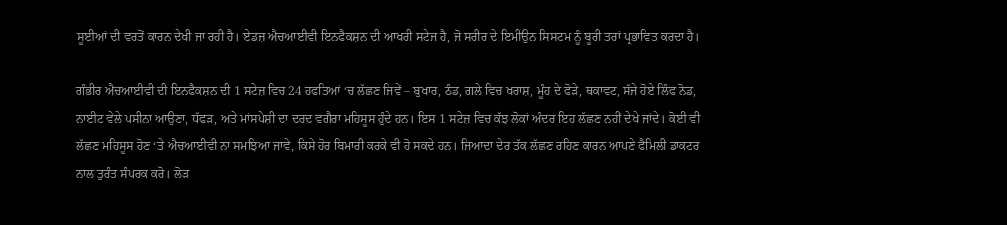ਸੂਈਆਂ ਦੀ ਵਰਤੋਂ ਕਾਰਨ ਦੇਖੀ ਜਾ ਰਹੀ ਹੈ। ਏਡਜ਼ ਐਚਆਈਵੀ ਇਨਫੈਕਸ਼ਨ ਦੀ ਆਖਰੀ ਸਟੇਜ ਹੈ, ਜੋ ਸਰੀਰ ਦੇ ਇਮੀਉਨ ਸਿਸਟਮ ਨੂੰ ਬੂਰੀ ਤਰਾਂ ਪ੍ਰਭਾਵਿਤ ਕਰਦਾ ਹੈ।

ਗੰਭੀਰ ਐਚਆਈਵੀ ਦੀ ਇਨਫੈਕਸ਼ਨ ਦੀ 1 ਸਟੇਜ਼ ਵਿਚ 24 ਹਫਤਿਆਂ ‘ਚ ਲੱਛਣ ਜਿਵੇਂ – ਬੁਖਾਰ, ਠੰਡ, ਗਲੇ ਵਿਚ ਖਰਾਸ਼, ਮੂੰਹ ਦੇ ਫੋੜੇ, ਥਕਾਵਟ, ਸੱਜੇ ਹੋਏ ਲਿੰਫ ਨੋਡ, ਨਾਈਟ ਵੇਲੇ ਪਸੀਨਾ ਆਉਣਾ, ਧੱਫੜ, ਅਤੇ ਮਾਂਸਪੇਸ਼ੀ ਦਾ ਦਰਦ ਵਗੈਰਾ ਮਹਿਸੂਸ ਹੁੰਦੇ ਹਨ। ਇਸ 1 ਸਟੇਜ਼ ਵਿਚ ਕੱਝ ਲੋਕਾਂ ਅੰਦਰ ਇਹ ਲੱਛਣ ਨਹੀਂ ਦੇਖੇ ਜਾਂਦੇ। ਕੋਈ ਵੀ ਲੱਛਣ ਮਹਿਸੂਸ ਹੋਣ ‘ਤੇ ਐਚਆਈਵੀ ਨਾ ਸਮਝਿਆ ਜਾਵੇ, ਕਿਸੇ ਹੋਰ ਬਿਮਾਰੀ ਕਰਕੇ ਵੀ ਹੋ ਸਕਦੇ ਹਨ। ਜਿਆਦਾ ਦੇਰ ਤੱਕ ਲੱਛਣ ਰਹਿਣ ਕਾਰਨ ਆਪਣੇ ਫੈਮਿਲੀ ਡਾਕਟਰ ਨਾਲ ਤੁਰੰਤ ਸੰਪਰਕ ਕਰੋ। ਲੋੜ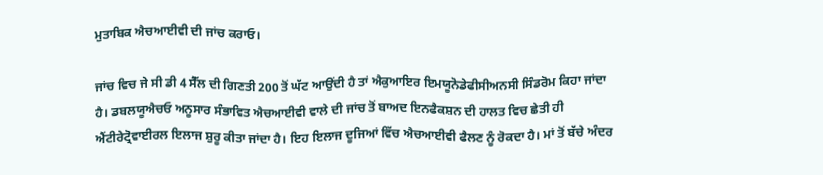ਮੁਤਾਬਿਕ ਐਚਆਈਵੀ ਦੀ ਜਾਂਚ ਕਰਾਓ।

ਜਾਂਚ ਵਿਚ ਜੇ ਸੀ ਡੀ 4 ਸੈੱਲ ਦੀ ਗਿਣਤੀ 200 ਤੋਂ ਘੱਟ ਆਉਂਦੀ ਹੈ ਤਾਂ ਐਕੁਆਇਰ ਇਮਯੂਨੋਡੇਫੀਸੀਅਨਸੀ ਸਿੰਡਰੋਮ ਕਿਹਾ ਜਾਂਦਾ ਹੈ। ਡਬਲਯੂਐਚਓ ਅਨੂਸਾਰ ਸੰਭਾਵਿਤ ਐਚਆਈਵੀ ਵਾਲੇ ਦੀ ਜਾਂਚ ਤੋਂ ਬਾਅਦ ਇਨਫੈਕਸ਼ਨ ਦੀ ਹਾਲਤ ਵਿਚ ਛੇਤੀ ਹੀ ਐਂਟੀਰੇਟ੍ਰੋਵਾਈਰਲ ਇਲਾਜ ਸ਼ੁਰੂ ਕੀਤਾ ਜਾਂਦਾ ਹੈ। ਇਹ ਇਲਾਜ ਦੂਜਿਆਂ ਵਿੱਚ ਐਚਆਈਵੀ ਫੈਲਣ ਨੂੰ ਰੋਕਦਾ ਹੈ। ਮਾਂ ਤੋਂ ਬੱਚੇ ਅੰਦਰ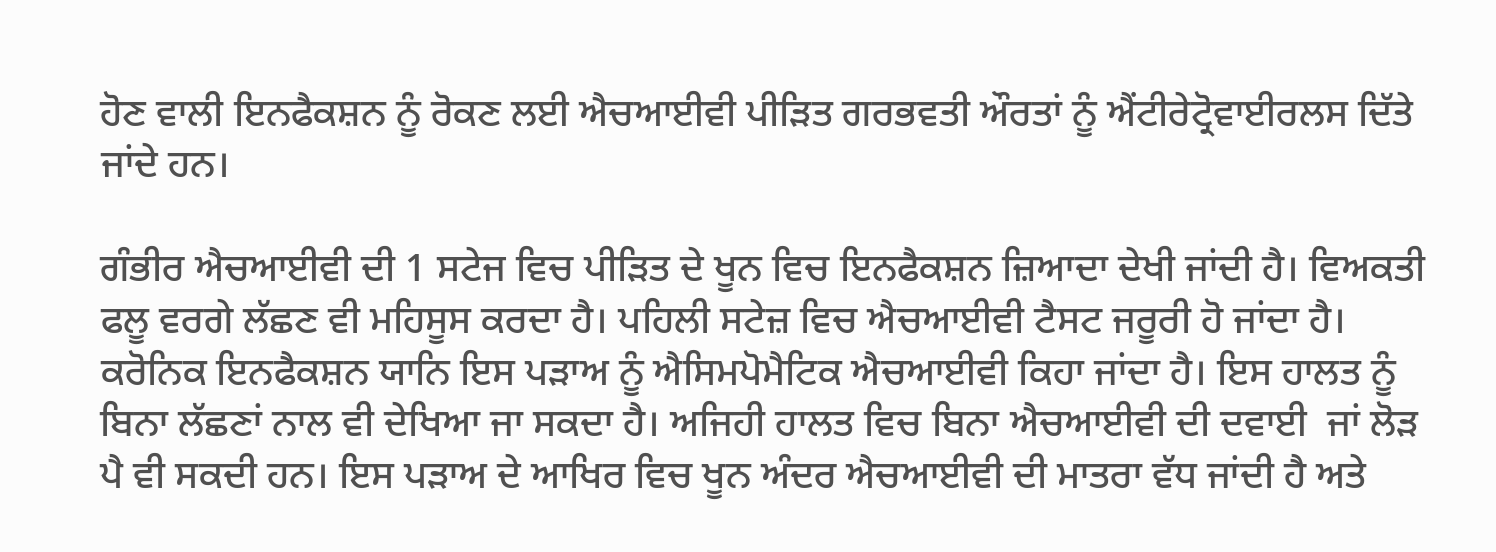ਹੋਣ ਵਾਲੀ ਇਨਫੈਕਸ਼ਨ ਨੂੰ ਰੋਕਣ ਲਈ ਐਚਆਈਵੀ ਪੀੜਿਤ ਗਰਭਵਤੀ ਔਰਤਾਂ ਨੂੰ ਐਂਟੀਰੇਟ੍ਰੋਵਾਈਰਲਸ ਦਿੱਤੇ ਜਾਂਦੇ ਹਨ।

ਗੰਭੀਰ ਐਚਆਈਵੀ ਦੀ 1 ਸਟੇਜ ਵਿਚ ਪੀੜਿਤ ਦੇ ਖੂਨ ਵਿਚ ਇਨਫੈਕਸ਼ਨ ਜ਼ਿਆਦਾ ਦੇਖੀ ਜਾਂਦੀ ਹੈ। ਵਿਅਕਤੀ ਫਲੂ ਵਰਗੇ ਲੱਛਣ ਵੀ ਮਹਿਸੂਸ ਕਰਦਾ ਹੈ। ਪਹਿਲੀ ਸਟੇਜ਼ ਵਿਚ ਐਚਆਈਵੀ ਟੈਸਟ ਜਰੂਰੀ ਹੋ ਜਾਂਦਾ ਹੈ। ਕਰੋਨਿਕ ਇਨਫੈਕਸ਼ਨ ਯਾਨਿ ਇਸ ਪੜਾਅ ਨੂੰ ਐਸਿਮਪੋਮੈਟਿਕ ਐਚਆਈਵੀ ਕਿਹਾ ਜਾਂਦਾ ਹੈ। ਇਸ ਹਾਲਤ ਨੂੰ ਬਿਨਾ ਲੱਛਣਾਂ ਨਾਲ ਵੀ ਦੇਖਿਆ ਜਾ ਸਕਦਾ ਹੈ। ਅਜਿਹੀ ਹਾਲਤ ਵਿਚ ਬਿਨਾ ਐਚਆਈਵੀ ਦੀ ਦਵਾਈ  ਜਾਂ ਲੋੜ ਪੈ ਵੀ ਸਕਦੀ ਹਨ। ਇਸ ਪੜਾਅ ਦੇ ਆਖਿਰ ਵਿਚ ਖੂਨ ਅੰਦਰ ਐਚਆਈਵੀ ਦੀ ਮਾਤਰਾ ਵੱਧ ਜਾਂਦੀ ਹੈ ਅਤੇ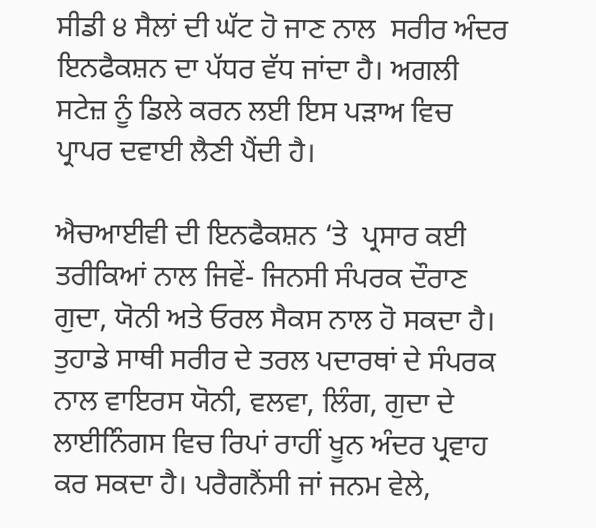ਸੀਡੀ ੪ ਸੈਲਾਂ ਦੀ ਘੱਟ ਹੋ ਜਾਣ ਨਾਲ  ਸਰੀਰ ਅੰਦਰ ਇਨਫੈਕਸ਼ਨ ਦਾ ਪੱਧਰ ਵੱਧ ਜਾਂਦਾ ਹੈ। ਅਗਲੀ ਸਟੇਜ਼ ਨੂੰ ਡਿਲੇ ਕਰਨ ਲਈ ਇਸ ਪੜਾਅ ਵਿਚ ਪ੍ਰਾਪਰ ਦਵਾਈ ਲੈਣੀ ਪੈਂਦੀ ਹੈ।

ਐਚਆਈਵੀ ਦੀ ਇਨਫੈਕਸ਼ਨ ‘ਤੇ  ਪ੍ਰਸਾਰ ਕਈ ਤਰੀਕਿਆਂ ਨਾਲ ਜਿਵੇਂ- ਜਿਨਸੀ ਸੰਪਰਕ ਦੌਰਾਣ ਗੁਦਾ, ਯੋਨੀ ਅਤੇ ਓਰਲ ਸੈਕਸ ਨਾਲ ਹੋ ਸਕਦਾ ਹੈ। ਤੁਹਾਡੇ ਸਾਥੀ ਸਰੀਰ ਦੇ ਤਰਲ ਪਦਾਰਥਾਂ ਦੇ ਸੰਪਰਕ ਨਾਲ ਵਾਇਰਸ ਯੋਨੀ, ਵਲਵਾ, ਲਿੰਗ, ਗੁਦਾ ਦੇ ਲਾਈਨਿੰਗਸ ਵਿਚ ਰਿਪਾਂ ਰਾਹੀਂ ਖੂਨ ਅੰਦਰ ਪ੍ਰਵਾਹ ਕਰ ਸਕਦਾ ਹੈ। ਪਰੈਗਨੈਂਸੀ ਜਾਂ ਜਨਮ ਵੇਲੇ,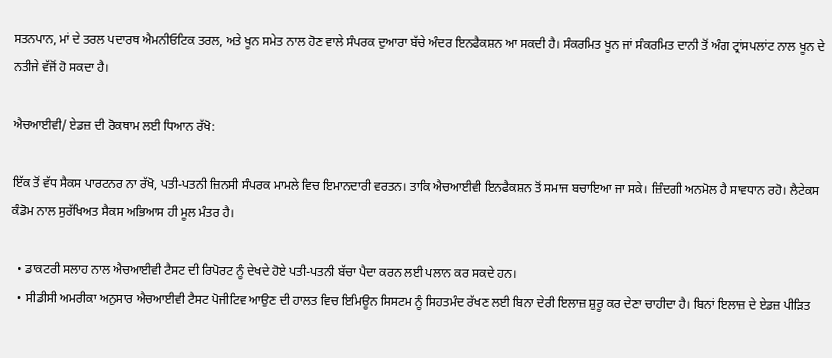ਸਤਨਪਾਨ, ਮਾਂ ਦੇ ਤਰਲ ਪਦਾਰਥ ਐਮਨੀਓਟਿਕ ਤਰਲ, ਅਤੇ ਖੂਨ ਸਮੇਤ ਨਾਲ ਹੋਣ ਵਾਲੇ ਸੰਪਰਕ ਦੁਆਰਾ ਬੱਚੇ ਅੰਦਰ ਇਨਫੈਕਸ਼ਨ ਆ ਸਕਦੀ ਹੈ। ਸੰਕਰਮਿਤ ਖੂਨ ਜਾਂ ਸੰਕਰਮਿਤ ਦਾਨੀ ਤੋਂ ਅੰਗ ਟ੍ਰਾਂਸਪਲਾਂਟ ਨਾਲ ਖੂਨ ਦੇ ਨਤੀਜੇ ਵੱਜੋਂ ਹੋ ਸਕਦਾ ਹੈ।

ਐਚਆਈਵੀ/ ਏਡਜ਼ ਦੀ ਰੋਕਥਾਮ ਲਈ ਧਿਆਨ ਰੱਖੋ:

ਇੱਕ ਤੋਂ ਵੱਧ ਸੈਕਸ ਪਾਰਟਨਰ ਨਾ ਰੱਖੋ, ਪਤੀ-ਪਤਨੀ ਜ਼ਿਨਸੀ ਸੰਪਰਕ ਮਾਮਲੇ ਵਿਚ ਇਮਾਨਦਾਰੀ ਵਰਤਨ। ਤਾਕਿ ਐਚਆਈਵੀ ਇਨਫੈਕਸ਼ਨ ਤੋਂ ਸਮਾਜ ਬਚਾਇਆ ਜਾ ਸਕੇ। ਜ਼ਿੰਦਗੀ ਅਨਮੋਲ ਹੈ ਸਾਵਧਾਨ ਰਹੋ। ਲੈਟੇਕਸ ਕੰਡੋਮ ਨਾਲ ਸੁਰੱਖਿਅਤ ਸੈਕਸ ਅਭਿਆਸ ਹੀ ਮੂਲ ਮੰਤਰ ਹੈ।

  • ਡਾਕਟਰੀ ਸਲਾਹ ਨਾਲ ਐਚਆਈਵੀ ਟੈਸਟ ਦੀ ਰਿਪੋਰਟ ਨੂੰ ਦੇਖਦੇ ਹੋਏ ਪਤੀ-ਪਤਨੀ ਬੱਚਾ ਪੈਦਾ ਕਰਨ ਲਈ ਪਲਾਨ ਕਰ ਸਕਦੇ ਹਨ।
  • ਸੀਡੀਸੀ ਅਮਰੀਕਾ ਅਨੁਸਾਰ ਐਚਆਈਵੀ ਟੈਸਟ ਪੋਜੀਟਿਵ ਆਉਣ ਦੀ ਹਾਲਤ ਵਿਚ ਇਮਿਊਨ ਸਿਸਟਮ ਨੂੰ ਸਿਹਤਮੰਦ ਰੱਖਣ ਲਈ ਬਿਨਾ ਦੇਰੀ ਇਲਾਜ਼ ਸ਼ੁਰੂ ਕਰ ਦੇਣਾ ਚਾਹੀਦਾ ਹੈ। ਬਿਨਾਂ ਇਲਾਜ਼ ਦੇ ਏਡਜ਼ ਪੀੜਿਤ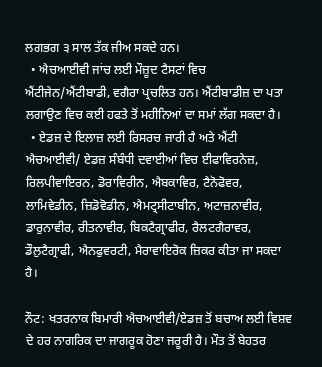ਲਗਭਗ ੩ ਸਾਲ ਤੱਕ ਜੀਅ ਸਕਦੇ ਹਨ।
  • ਐਚਆਈਵੀ ਜਾਂਚ ਲਈ ਮੌਜ਼ੂਦ ਟੈਸਟਾਂ ਵਿਚ ਐਂਟੀਜੇਨ/ਐਂਟੀਬਾਡੀ, ਵਗੈਰਾ ਪ੍ਰਚਲਿਤ ਹਨ। ਐਂਟੀਬਾਡੀਜ਼ ਦਾ ਪਤਾ ਲਗਾਉਣ ਵਿਚ ਕਈ ਹਫਤੇ ਤੋਂ ਮਹੀਨਿਆਂ ਦਾ ਸਮਾਂ ਲੱਗ ਸਕਦਾ ਹੈ।
  • ਏਡਜ਼ ਦੇ ਇਲਾਜ਼ ਲਈ ਰਿਸਰਚ ਜਾਰੀ ਹੈ ਅਤੇ ਐਂਟੀ ਐਚਆਈਵੀ/ ਏਡਜ਼ ਸੰਬੰਧੀ ਦਵਾਈਆਂ ਵਿਚ ਈਫਾਵਿਰਨੇਜ਼, ਰਿਲਪੀਵਾਇਰਨ, ਡੋਰਾਵਿਰੀਨ, ਐਬਕਾਵਿਰ, ਟੈਨੋਫੋਵਰ, ਲਾਮਿਵੇਡੀਨ, ਜ਼ਿਡੋਵੋਡੀਨ, ਐਮਟ੍ਰਸੀਟਾਬੀਨ, ਅਟਾਜ਼ਨਾਵੀਰ, ਡਾਰੁਨਾਵੀਰ, ਰੀਤਨਾਵੀਰ, ਬਿਕਟੈਗ੍ਰਾਫੀਰ, ਰੈਲਟਗੈਰਾਵਰ, ਡੌਲੁਟੈਗ੍ਰਾਫੀ, ਐਨਫੁਵਰਟੀ, ਮੈਰਾਵਾਇਰੋਕ ਜ਼ਿਕਰ ਕੀਤਾ ਜਾ ਸਕਦਾ ਹੈ।

ਨੌਟ: ਖਤਰਨਾਕ ਬਿਮਾਰੀ ਐਚਆਈਵੀ/ਏਡਜ਼ ਤੋਂ ਬਚਾਅ ਲਈ ਵਿਸ਼ਵ ਦੇ ਹਰ ਨਾਗਰਿਕ ਦਾ ਜਾਗਰੂਕ ਹੋਣਾ ਜਰੂਰੀ ਹੈ। ਮੌਤ ਤੋਂ ਬੇਹਤਰ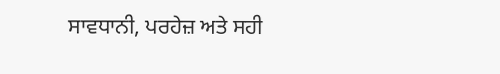ਸਾਵਧਾਨੀ, ਪਰਹੇਜ਼ ਅਤੇ ਸਹੀ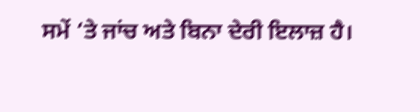ਸਮੇਂ ‘ਤੇ ਜਾਂਚ ਅਤੇ ਬਿਨਾ ਦੇਰੀ ਇਲਾਜ਼ ਹੈ।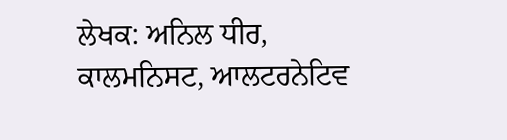ਲੇਖਕ: ਅਨਿਲ ਧੀਰ, ਕਾਲਮਨਿਸਟ, ਆਲਟਰਨੇਟਿਵ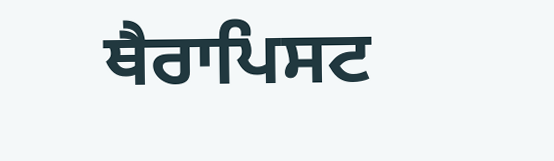ਥੈਰਾਪਿਸਟ